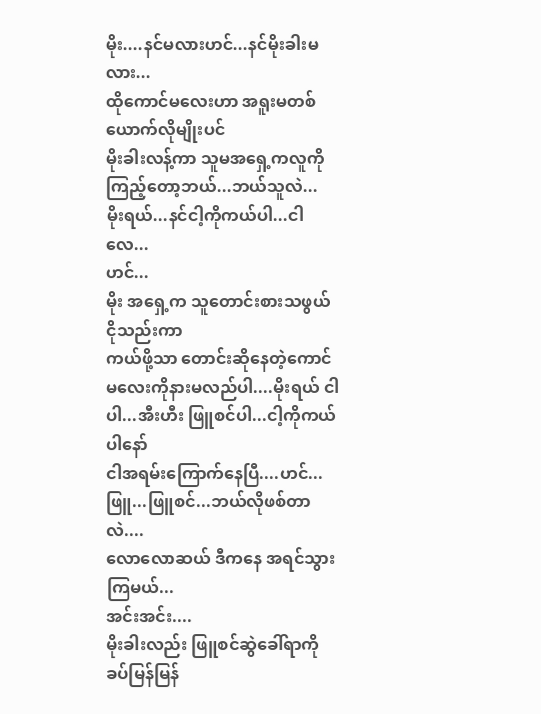မိုး....နင်မလားဟင်...နင်မိုးခါးမလား...
ထိုကောင်မလေးဟာ အရူးမတစ်ယောက်လိုမျိုးပင်
မိုးခါးလန့်ကာ သူမအရှေ့ကလူကိုကြည့်တော့ဘယ်...ဘယ်သူလဲ...
မိုးရယ်...နင်ငါ့ကိုကယ်ပါ...ငါလေ...
ဟင်...
မိုး အရှေ့က သူတောင်းစားသဖွယ်ငိုသည်းကာ
ကယ်ဖို့သာ တောင်းဆိုနေတဲ့ကောင်မလေးကိုနားမလည်ပါ....မိုးရယ် ငါပါ...အီးဟီး ဖြူစင်ပါ...ငါ့ကိုကယ်ပါနော်
ငါအရမ်းကြောက်နေပြီ....ဟင်...ဖြူ...ဖြူစင်...ဘယ်လိုဖစ်တာလဲ....
လောလောဆယ် ဒီကနေ အရင်သွားကြမယ်...
အင်းအင်း....
မိုးခါးလည်း ဖြူစင်ဆွဲခေါ်ရာကို ခပ်မြန်မြန်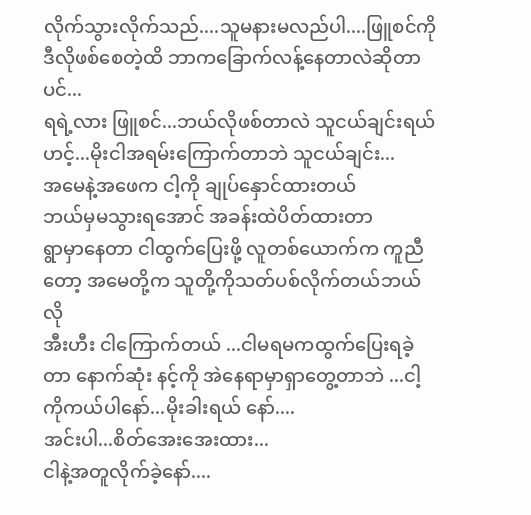လိုက်သွားလိုက်သည်....သူမနားမလည်ပါ....ဖြူစင်ကို ဒီလိုဖစ်စေတဲ့ထိ ဘာကခြောက်လန့်နေတာလဲဆိုတာပင်...
ရရဲ့လား ဖြူစင်...ဘယ်လိုဖစ်တာလဲ သူငယ်ချင်းရယ်
ဟင့်...မိုးငါအရမ်းကြောက်တာဘဲ သူငယ်ချင်း...
အမေနဲ့အဖေက ငါ့ကို ချုပ်နှောင်ထားတယ်
ဘယ်မှမသွားရအောင် အခန်းထဲပိတ်ထားတာ
ရွာမှာနေတာ ငါထွက်ပြေးဖို့ လူတစ်ယောက်က ကူညီတော့ အမေတို့က သူတို့ကိုသတ်ပစ်လိုက်တယ်ဘယ်လို
အီးဟီး ငါကြောက်တယ် ...ငါမရမကထွက်ပြေးရခဲ့တာ နောက်ဆုံး နင့်ကို အဲနေရာမှာရှာတွေ့တာဘဲ ...ငါ့ကိုကယ်ပါနော်...မိုးခါးရယ် နော်....
အင်းပါ...စိတ်အေးအေးထား...
ငါနဲ့အတူလိုက်ခဲ့နော်....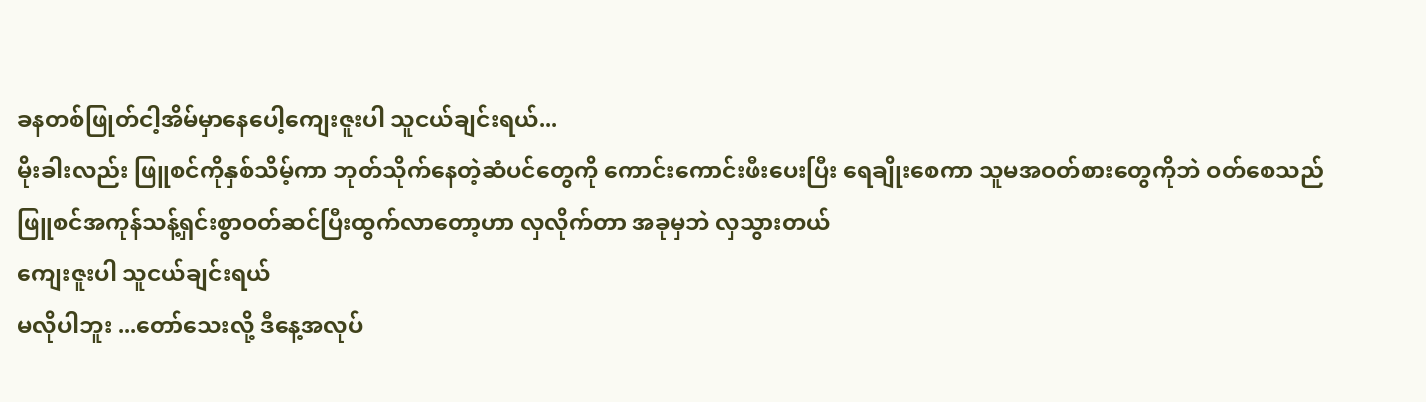ခနတစ်ဖြုတ်ငါ့အိမ်မှာနေပေါ့ကျေးဇူးပါ သူငယ်ချင်းရယ်...
မိုးခါးလည်း ဖြူစင်ကိုနှစ်သိမ့်ကာ ဘုတ်သိုက်နေတဲ့ဆံပင်တွေကို ကောင်းကောင်းဖီးပေးပြီး ရေချိုးစေကာ သူမအဝတ်စားတွေကိုဘဲ ဝတ်စေသည်
ဖြူစင်အကုန်သန့်ရှင်းစွာဝတ်ဆင်ပြီးထွက်လာတော့ဟာ လှလိုက်တာ အခုမှဘဲ လှသွားတယ်
ကျေးဇူးပါ သူငယ်ချင်းရယ်
မလိုပါဘူး ...တော်သေးလို့ ဒီနေ့အလုပ်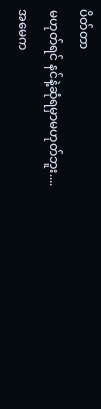ပိတ်တာ
မဟုတ်ရင် နင်နဲ့ဆုံရမှာမဟုတ်ဘူး....
အမေက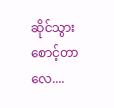ဆိုင်သွားစောင့်တာလေ....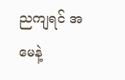ညကျရင် အမေနဲ့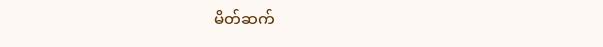မိတ်ဆက်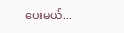ပေးမယ်...